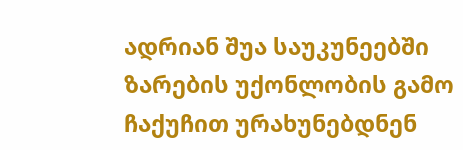ადრიან შუა საუკუნეებში ზარების უქონლობის გამო ჩაქუჩით ურახუნებდნენ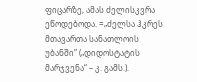ფიცარზე, ამას ძელისკვრა ეწოდებოდა. =„ძელსა ჰკრეს მთავართა სანათლოის უბანში” („დიდოსტატის მარჯვენა“ – კ. გამს.).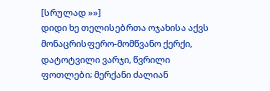[სრულად »»]
დიდი ხე თელისებრთა ოჯახისა აქვს მონაცრისფერო-მომწვანო ქერქი, დატოტვილი ვარჯი, წვრილი ფოთლები; მერქანი ძალიან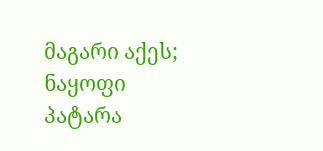მაგარი აქეს; ნაყოფი პატარა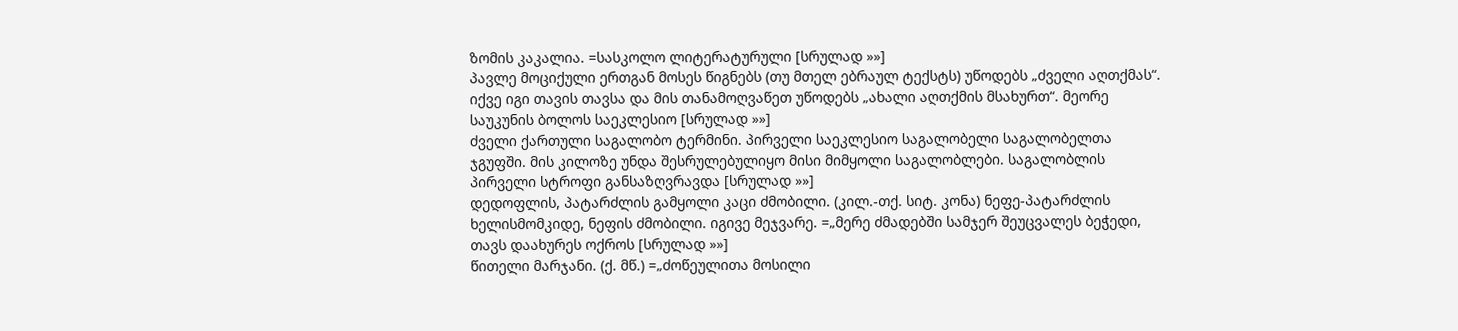ზომის კაკალია. =სასკოლო ლიტერატურული [სრულად »»]
პავლე მოციქული ერთგან მოსეს წიგნებს (თუ მთელ ებრაულ ტექსტს) უწოდებს „ძველი აღთქმას“. იქვე იგი თავის თავსა და მის თანამოღვაწეთ უწოდებს „ახალი აღთქმის მსახურთ“. მეორე საუკუნის ბოლოს საეკლესიო [სრულად »»]
ძველი ქართული საგალობო ტერმინი. პირველი საეკლესიო საგალობელი საგალობელთა ჯგუფში. მის კილოზე უნდა შესრულებულიყო მისი მიმყოლი საგალობლები. საგალობლის პირველი სტროფი განსაზღვრავდა [სრულად »»]
დედოფლის, პატარძლის გამყოლი კაცი ძმობილი. (კილ.-თქ. სიტ. კონა) ნეფე-პატარძლის ხელისმომკიდე, ნეფის ძმობილი. იგივე მეჯვარე. =„მერე ძმადებში სამჯერ შეუცვალეს ბეჭედი, თავს დაახურეს ოქროს [სრულად »»]
წითელი მარჯანი. (ქ. მწ.) =„ძოწეულითა მოსილი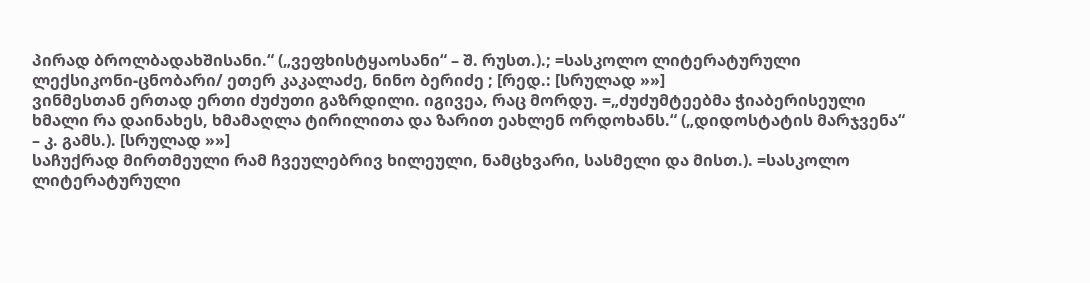პირად ბროლბადახშისანი.“ („ვეფხისტყაოსანი“ – შ. რუსთ.).; =სასკოლო ლიტერატურული ლექსიკონი-ცნობარი/ ეთერ კაკალაძე, ნინო ბერიძე ; [რედ.: [სრულად »»]
ვინმესთან ერთად ერთი ძუძუთი გაზრდილი. იგივეა, რაც მორდუ. =„ძუძუმტეებმა ჭიაბერისეული ხმალი რა დაინახეს, ხმამაღლა ტირილითა და ზარით ეახლენ ორდოხანს.“ („დიდოსტატის მარჯვენა“ – კ. გამს.). [სრულად »»]
საჩუქრად მირთმეული რამ ჩვეულებრივ ხილეული, ნამცხვარი, სასმელი და მისთ.). =სასკოლო ლიტერატურული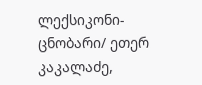ლექსიკონი-ცნობარი/ ეთერ კაკალაძე,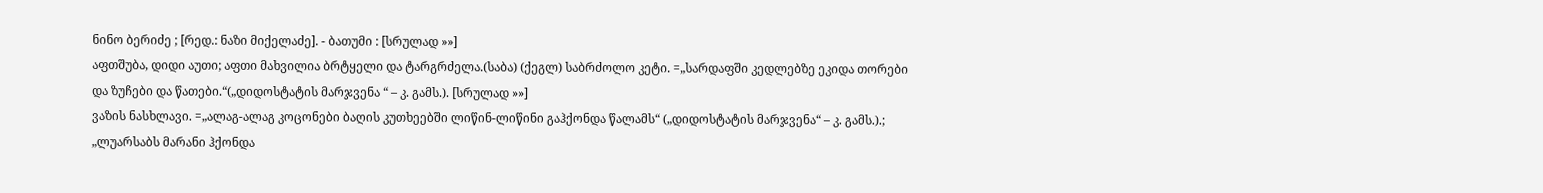ნინო ბერიძე ; [რედ.: ნაზი მიქელაძე]. - ბათუმი : [სრულად »»]
აფთშუბა, დიდი აუთი; აფთი მახვილია ბრტყელი და ტარგრძელა.(საბა) (ქეგლ) საბრძოლო კეტი. =„სარდაფში კედლებზე ეკიდა თორები და ზუჩები და წათები.“(„დიდოსტატის მარჯვენა “ – კ. გამს.). [სრულად »»]
ვაზის ნასხლავი. =„ალაგ-ალაგ კოცონები ბაღის კუთხეებში ლიწინ-ლიწინი გაჰქონდა წალამს“ („დიდოსტატის მარჯვენა“ – კ. გამს.).; „ლუარსაბს მარანი ჰქონდა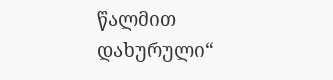წალმით დახურული“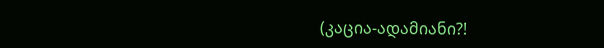(კაცია-ადამიანი?!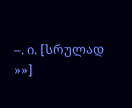–. ი. [სრულად »»]